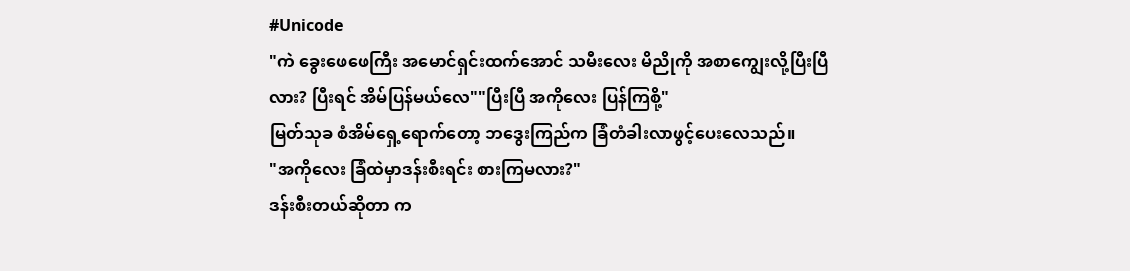#Unicode
"ကဲ ခွေးဖေဖေကြီး အမောင်ရှင်းထက်အောင် သမီးလေး မိညိုကို အစာကျွေးလို့ပြီးပြီလား? ပြီးရင် အိမ်ပြန်မယ်လေ""ပြီးပြီ အကိုလေး ပြန်ကြစို့"
မြတ်သုခ စံအိမ်ရှေ့ရောက်တော့ ဘဒွေးကြည်က ခြံတံခါးလာဖွင့်ပေးလေသည်။
"အကိုလေး ခြံထဲမှာဒန်းစီးရင်း စားကြမလား?"
ဒန်းစီးတယ်ဆိုတာ က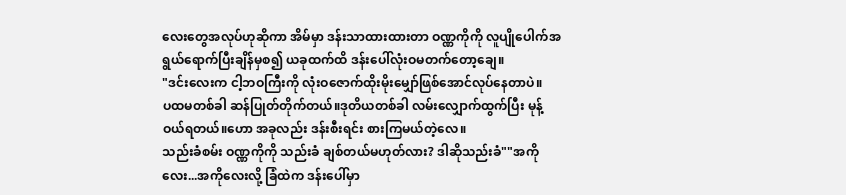လေးတွေအလုပ်ဟုဆိုကာ အိမ်မှာ ဒန်းသာထားထားတာ ဝဏ္ဏကိုကို လူပျိုပေါက်အရွယ်ရောက်ပြီးချိန်မှစ၍ ယခုထက်ထိ ဒန်းပေါ်လုံးဝမတက်တော့ချေ။
"ဒင်းလေးက ငါ့ဘဝကြီးကို လုံးဝဇောက်ထိုးမိုးမျှော်ဖြစ်အောင်လုပ်နေတာပဲ။
ပထမတစ်ခါ ဆန်ပြုတ်တိုက်တယ်။ဒုတိယတစ်ခါ လမ်းလျှောက်ထွက်ပြီး မုန့်ဝယ်ရတယ်။ဟော အခုလည်း ဒန်းစီးရင်း စားကြမယ်တဲ့လေ။
သည်းခံစမ်း ဝဏ္ဏကိုကို သည်းခံ ချစ်တယ်မဟုတ်လား? ဒါဆိုသည်းခံ""အကိုလေး...အကိုလေးလို့ ခြံထဲက ဒန်းပေါ်မှာ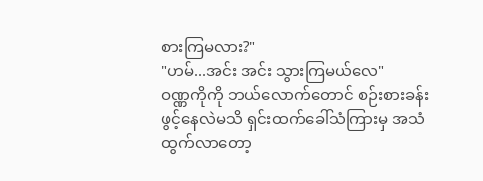စားကြမလား?"
"ဟမ်...အင်း အင်း သွားကြမယ်လေ"
ဝဏ္ဏကိုကို ဘယ်လောက်တောင် စဉ်းစားခန်းဖွင့်နေလဲမသိ ရှင်းထက်ခေါ်သံကြားမှ အသံထွက်လာတော့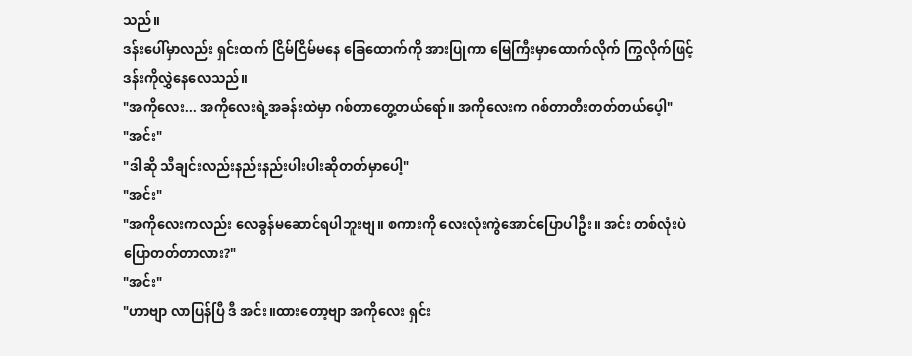သည်။
ဒန်းပေါ်မှာလည်း ရှင်းထက် ငြိမ်ငြိမ်မနေ ခြေထောက်ကို အားပြုကာ မြေကြီးမှာထောက်လိုက် ကြွလိုက်ဖြင့် ဒန်းကိုလွှဲနေလေသည်။
"အကိုလေး... အကိုလေးရဲ့အခန်းထဲမှာ ဂစ်တာတွေ့တယ်ရော်။ အကိုလေးက ဂစ်တာတီးတတ်တယ်ပေ့ါ"
"အင်း"
"ဒါဆို သီချင်းလည်းနည်းနည်းပါးပါးဆိုတတ်မှာပေါ့"
"အင်း"
"အကိုလေးကလည်း လေခွန်မဆောင်ရပါဘူးဗျ။ စကားကို လေးလုံးကွဲအောင်ပြောပါဦး။ အင်း တစ်လုံးပဲ ပြောတတ်တာလား?"
"အင်း"
"ဟာဗျာ လာပြန်ပြီ ဒီ အင်း။ထားတော့ဗျာ အကိုလေး ရှင်း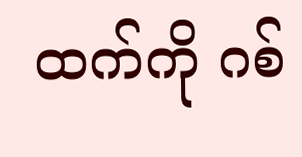ထက်ကို ဂစ်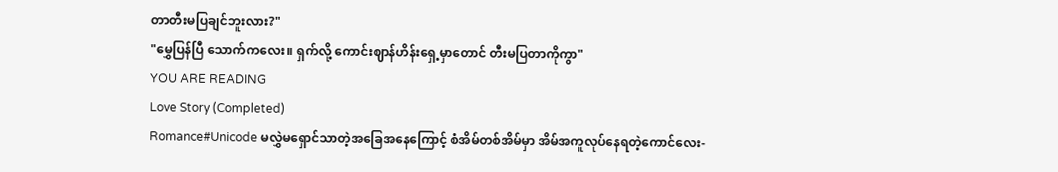တာတီးမပြချင်ဘူးလား?"
"မွှေပြန်ပြီ သောက်ကလေး။ ရှက်လို့ ကောင်းဈာန်ဟိန်းရှေ့မှာတောင် တီးမပြတာကိုကွာ"
YOU ARE READING
Love Story (Completed)
Romance#Unicode မလွှဲမရှောင်သာတဲ့အခြေအနေကြောင့် စံအိမ်တစ်အိမ်မှာ အိမ်အကူလုပ်နေရတဲ့ကောင်လေး-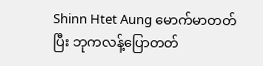Shinn Htet Aung မောက်မာတတ်ပြီး ဘုကလန့်ပြောတတ်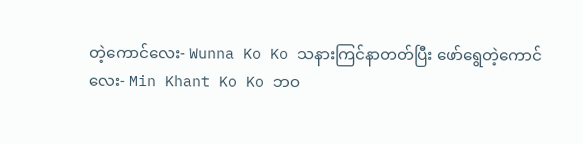တဲ့ကောင်လေး- Wunna Ko Ko သနားကြင်နာတတ်ပြီး ဖော်ရွေတဲ့ကောင်လေး- Min Khant Ko Ko ဘဝ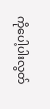ကိုပေါ့ပါးလွတ်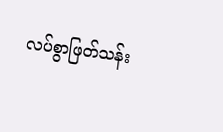လပ်စွာဖြတ်သန်း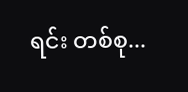ရင်း တစ်စု...